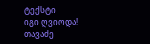ტექსტი
იგი ღვიოდა!
თავაძე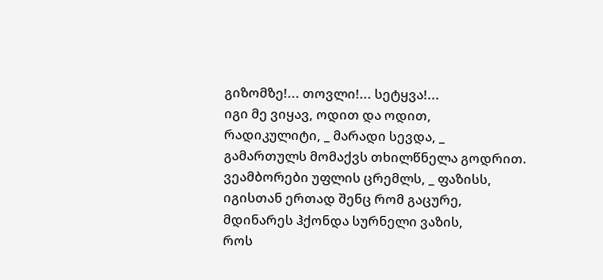გიზომზე!... თოვლი!... სეტყვა!...
იგი მე ვიყავ, ოდით და ოდით,
რადიკულიტი, _ მარადი სევდა, _
გამართულს მომაქვს თხილწნელა გოდრით.
ვეამბორები უფლის ცრემლს, _ ფაზისს,
იგისთან ერთად შენც რომ გაცურე,
მდინარეს ჰქონდა სურნელი ვაზის,
როს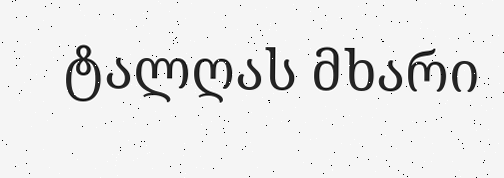ტალღას მხარი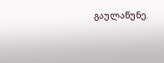გაულაწუნე.